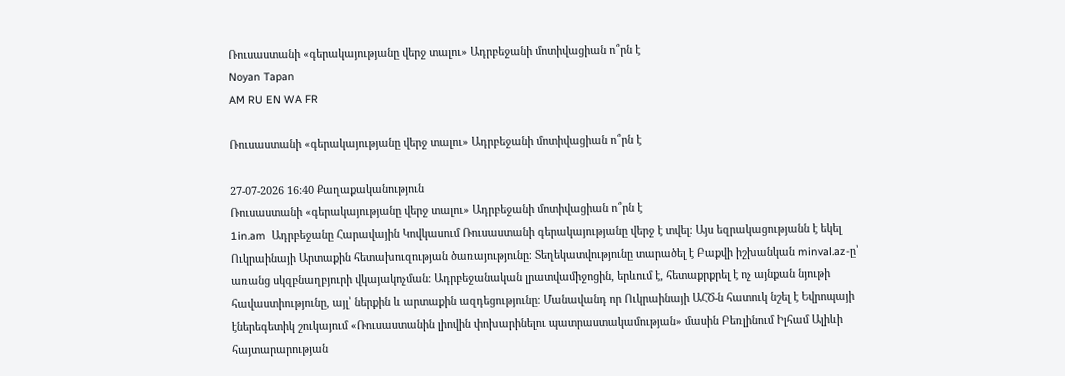Ռուսաստանի «գերակայությանը վերջ տալու» Ադրբեջանի մոտիվացիան ո՞րն է
Noyan Tapan
AM RU EN WA FR

Ռուսաստանի «գերակայությանը վերջ տալու» Ադրբեջանի մոտիվացիան ո՞րն է

27-07-2026 16:40 Քաղաքականություն
Ռուսաստանի «գերակայությանը վերջ տալու» Ադրբեջանի մոտիվացիան ո՞րն է
1in.am  Ադրբեջանը Հարավային Կովկասում Ռուսաստանի գերակայությանը վերջ է տվել։ Այս եզրակացությանն է եկել Ուկրաինայի Արտաքին հետախուզության ծառայությունը։ Տեղեկատվությունը տարածել է Բաքվի իշխանկան minval.az-ը՝ առանց սկզբնաղբյուրի վկայակոչման։ Ադրբեջանական լրատվամիջոցին, երևում է, հետաքրքրել է ոչ այնքան նյութի հավաստիությունը, այլ՝ ներքին և արտաքին ազդեցությունը։ Մանավանդ որ Ուկրաինայի ԱՀԾ-ն հատուկ նշել է Եվրոպայի էներեգետիկ շուկայում «Ռուսաստանին լիովին փոխարինելու պատրաստակամության» մասին Բեռլինում Իլհամ Ալիևի հայտարարության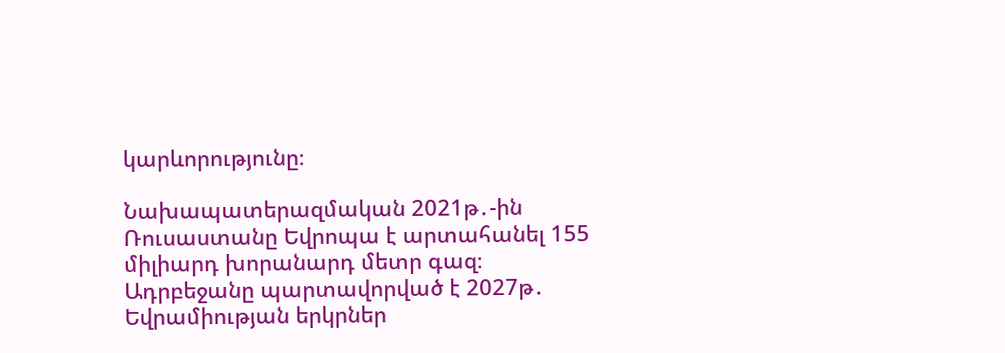կարևորությունը։

Նախապատերազմական 2021թ․-ին Ռուսաստանը Եվրոպա է արտահանել 155 միլիարդ խորանարդ մետր գազ։ Ադրբեջանը պարտավորված է 2027թ․ Եվրամիության երկրներ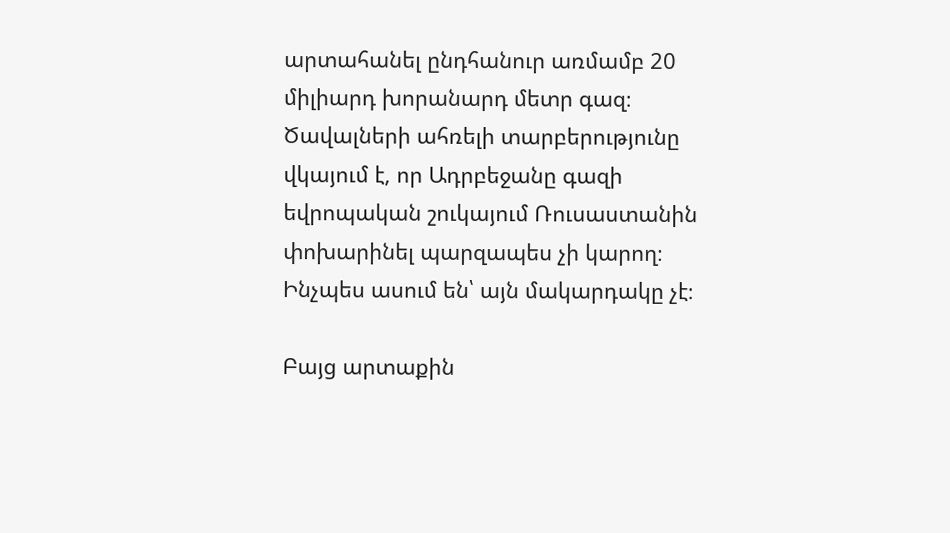արտահանել ընդհանուր առմամբ 20 միլիարդ խորանարդ մետր գազ։ Ծավալների ահռելի տարբերությունը վկայում է, որ Ադրբեջանը գազի եվրոպական շուկայում Ռուսաստանին փոխարինել պարզապես չի կարող։ Ինչպես ասում են՝ այն մակարդակը չէ։

Բայց արտաքին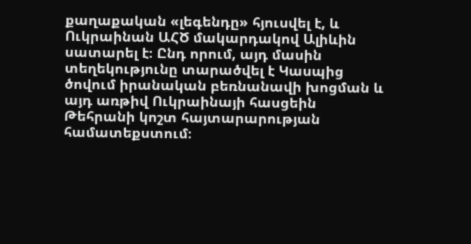քաղաքական «լեգենդը» հյուսվել է, և Ուկրաինան ԱՀԾ մակարդակով Ալիևին սատարել է։ Ընդ որում, այդ մասին տեղեկությունը տարածվել է Կասպից ծովում իրանական բեռնանավի խոցման և այդ առթիվ Ուկրաինայի հասցեին Թեհրանի կոշտ հայտարարության համատեքստում։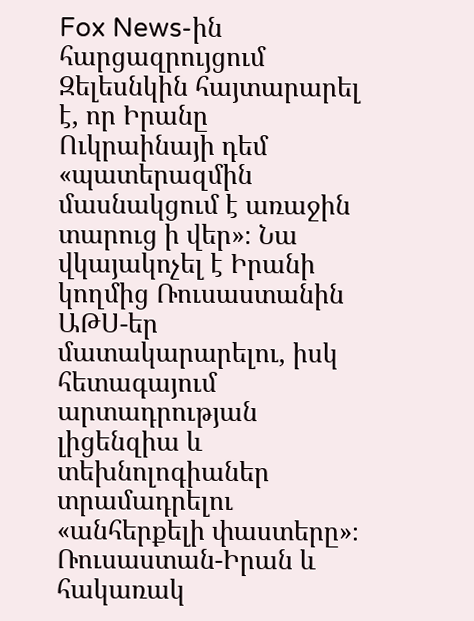Fox News-ին հարցազրույցում Զելեսնկին հայտարարել է, որ Իրանը Ուկրաինայի դեմ «պատերազմին մասնակցում է առաջին տարուց ի վեր»։ Նա վկայակոչել է Իրանի կողմից Ռուսաստանին ԱԹՍ-եր մատակարարելու, իսկ հետագայում արտադրության լիցենզիա և տեխնոլոգիաներ տրամադրելու «անհերքելի փաստերը»։ Ռուսաստան-Իրան և հակառակ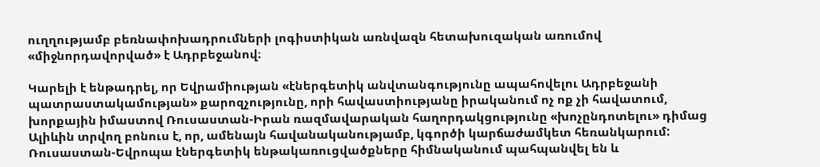ուղղությամբ բեռնափոխադրումների լոգիստիկան առնվազն հետախուզական առումով «միջնորդավորված» է Ադրբեջանով։

Կարելի է ենթադրել, որ Եվրամիության «էներգետիկ անվտանգությունը ապահովելու Ադրբեջանի պատրաստակամության» քարոզչությունը, որի հավաստիությանը իրականում ոչ ոք չի հավատում, խորքային իմաստով Ռուսաստան-Իրան ռազմավարական հաղորդակցությունը «խոչընդոտելու» դիմաց Ալիևին տրվող բոնուս է, որ, ամենայն հավանականությամբ, կգործի կարճաժամկետ հեռանկարում: Ռուսաստան-Եվրոպա էներգետիկ ենթակառուցվածքները հիմնականում պահպանվել են և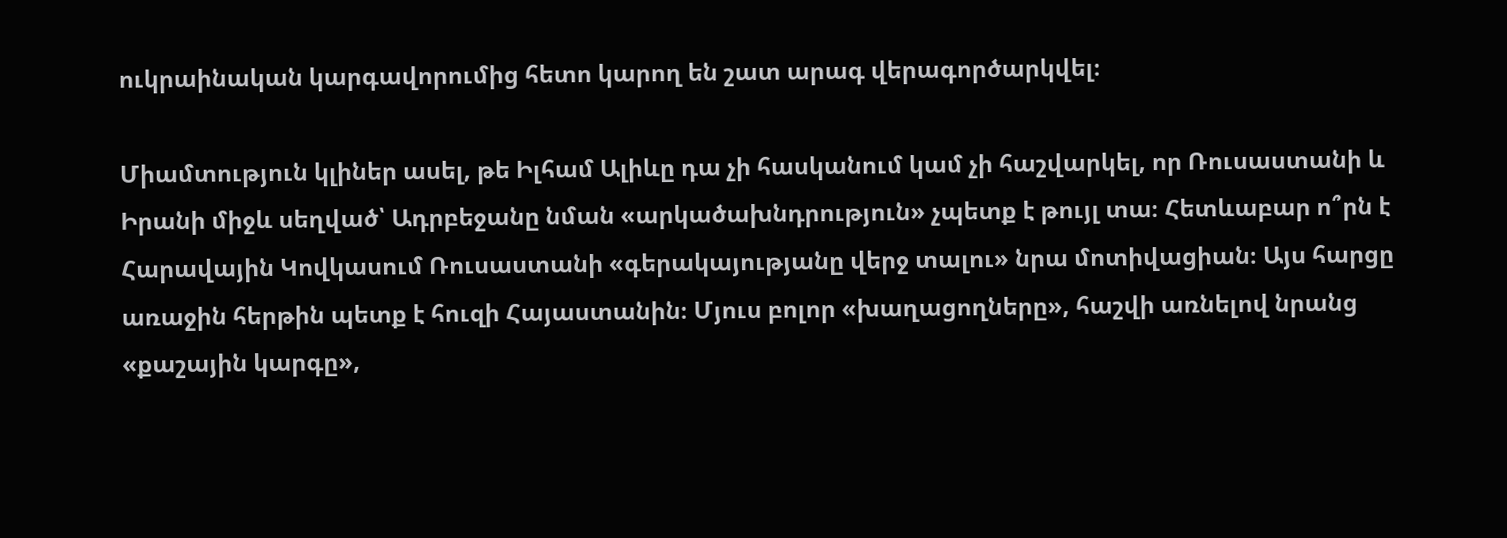ուկրաինական կարգավորումից հետո կարող են շատ արագ վերագործարկվել։

Միամտություն կլիներ ասել, թե Իլհամ Ալիևը դա չի հասկանում կամ չի հաշվարկել, որ Ռուսաստանի և Իրանի միջև սեղված՝ Ադրբեջանը նման «արկածախնդրություն» չպետք է թույլ տա։ Հետևաբար ո՞րն է Հարավային Կովկասում Ռուսաստանի «գերակայությանը վերջ տալու» նրա մոտիվացիան։ Այս հարցը առաջին հերթին պետք է հուզի Հայաստանին։ Մյուս բոլոր «խաղացողները», հաշվի առնելով նրանց «քաշային կարգը»,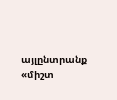այլընտրանք «միշտ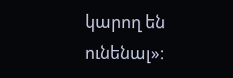կարող են ունենալ»։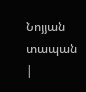Նոյյան տապան   |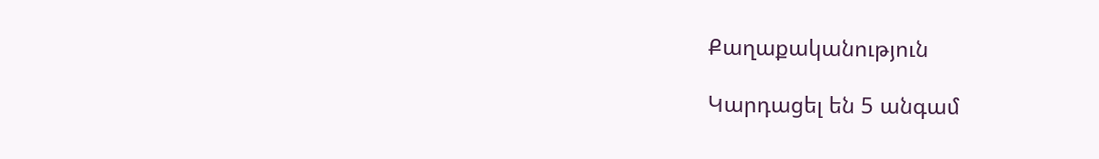Քաղաքականություն

Կարդացել են 5 անգամ